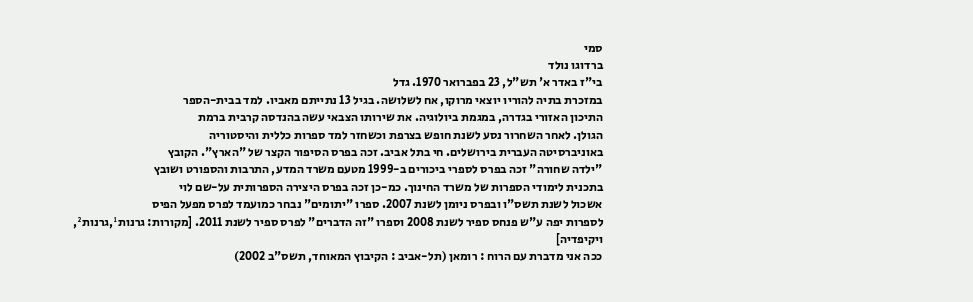סמי
ברדוגו נולד
בי"ז באדר א' תש"ל, 23 בפברואר 1970. גדל
במזכרת בתיה להוריו יוצאי מרוקו, אח לשלושה. בגיל 13 נתייתם מאביו. למד בבית-הספר
התיכון האזורי בגדרה, במגמת ביולוגיה. את שירותו הצבאי עשה בהנדסה קרבית ברמת
הגולן. לאחר השחרור נסע לשנת חופש בצרפת וכשחזר למד ספרות כללית והיסטוריה
באוניברסיטה העברית בירושלים. חי בתל אביב. זכה בפרס הסיפור הקצר של "הארץ". הקובץ
"ילדה שחורה" זכה בפרס לספרי ביכורים ב-1999 מטעם משרד המדע, התרבות והספורט ושובץ
בתכנית לימודי הספרות של משרד החינוך. כמ-כן זכה בפרס היצירה הספרותית על-שם לוי
אשכול לשנת תשס"ו ובפרס ניומן לשנת 2007. ספרו "יתומים" נבחר כמועמד לפרס מפעל הפיס
לספרות יפה ע"ש פנחס ספיר לשנת 2008 וספרו "זה הדברים" לפרס ספיר לשנת 2011. [מקורות: גרנות¹,גרנות²,
ויקיפדיה]
ככה אני מדברת עם הרוח : רומאן (תל-אביב : הקיבוץ המאוחד, תשס"ב 2002)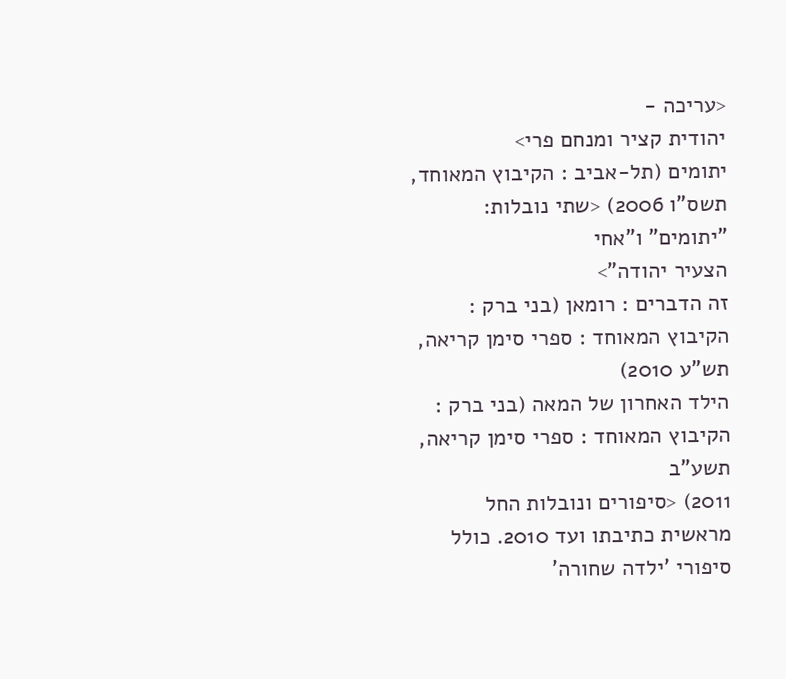<עריכה -
יהודית קציר ומנחם פרי>
יתומים (תל-אביב : הקיבוץ המאוחד, תשס"ו 2006) <שתי נובלות: "יתומים" ו"אחי
הצעיר יהודה">
זה הדברים : רומאן (בני ברק : הקיבוץ המאוחד : ספרי סימן קריאה, תש"ע 2010)
הילד האחרון של המאה (בני ברק : הקיבוץ המאוחד : ספרי סימן קריאה, תשע"ב
2011) <סיפורים ונובלות החל מראשית כתיבתו ועד 2010. כולל
סיפורי 'ילדה שחורה'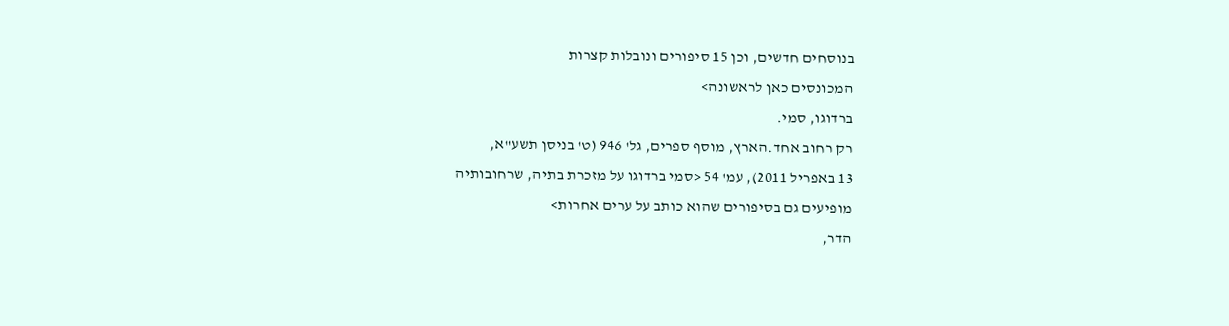בנוסחים חדשים, וכן 15 סיפורים ונובלות קצרות
המכונסים כאן לראשונה>
ברדוגו, סמי.
רק רחוב אחד.הארץ, מוסף ספרים, גל' 946 (ט' בניסן תשע"א,
13 באפריל 2011), עמ' 54 <סמי ברדוגו על מזכרת בתיה, שרחובותיה
מופיעים גם בסיפורים שהוא כותב על ערים אחרות>
הדר,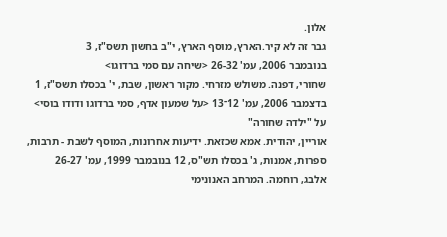אלון.
גבר זה לא קיר.הארץ, מוסף הארץ, י"ב בחשון תשס"ז, 3
בנובמבר 2006, עמ' 26-32 <שיחה עם סמי ברדוגו>
שחורי, דפנה. משולש מזרחי. מקור ראשון, שבת, י' בכסלו תשס"ז, 1
בדצמבר 2006, עמ' 12־13 <על שמעון אדף, סמי ברדוגו ודודו בוסי>
על "ילדה שחורה"
אוריין, יהודית. אמא שכזאת. ידיעות אחרונות, המוסף לשבת - תרבות,
ספרות, אמנות, ג' בכסלו תש"ס, 12 בנובמבר 1999, עמ' 26-27
אלבג, רוחמה. המרחב האנונימי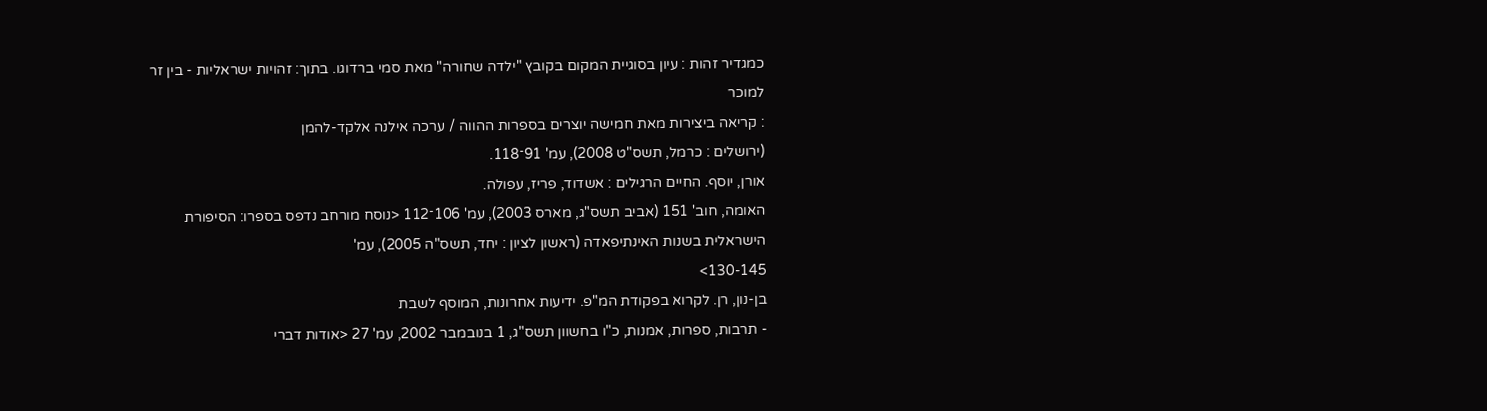כמגדיר זהות : עיון בסוגיית המקום בקובץ "ילדה שחורה" מאת סמי ברדוגו. בתוך: זהויות ישראליות - בין זר למוכר
: קריאה ביצירות מאת חמישה יוצרים בספרות ההווה / ערכה אילנה אלקד-להמן
(ירושלים : כרמל, תשס"ט 2008), עמ' 91־118.
אורן, יוסף. החיים הרגילים : אשדוד, פריז, עפולה.
האומה, חוב' 151 (אביב תשס"ג, מארס 2003), עמ' 106־112 <נוסח מורחב נדפס בספרו: הסיפורת
הישראלית בשנות האינתיפאדה (ראשון לציון : יחד, תשס"ה 2005), עמ'
130-145>
בן-נון, רן. לקרוא בפקודת המ"פ. ידיעות אחרונות, המוסף לשבת
- תרבות, ספרות, אמנות, כ"ו בחשוון תשס"ג, 1 בנובמבר 2002, עמ' 27 <אודות דברי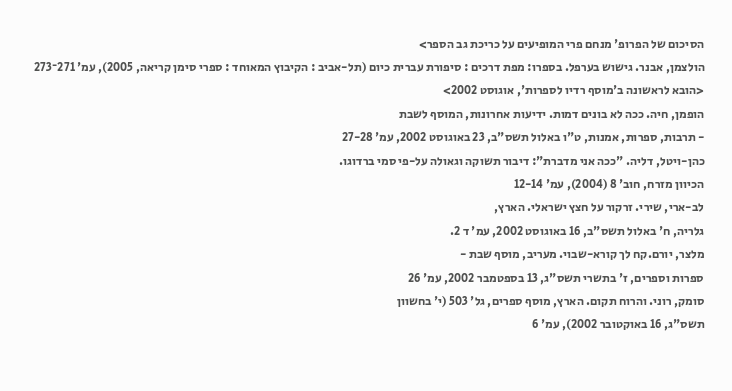הסיכום של הפרופ' מנחם פרי המופיעים על כריכת גב הספר>
הולצמן, אבנר. גישוש בערפל. בספרו: מפת דרכים : סיפורת עברית כיום (תל-אביב : הקיבוץ המאוחד : ספרי סימן קריאה, 2005), עמ' 271־273 <הובא לראשונה ב'מוסף רדיו לספרות', אוגוסט 2002>
הופמן, חיה. ככה לא בונים דמות. ידיעות אחרונות, המוסף לשבת
- תרבות, ספרות, אמנות, ט"ו באלול תשס"ב, 23 באוגוסט 2002, עמ' 27-28
כהן-ויטל, דליה. "ככה אני מדברת": דיבור תשוקה וגאולה על-פי סמי ברדוגו.
הכיוון מזרח, חוב' 8 (2004), עמ' 12-14
לב-ארי, שירי. זרקור על חצץ ישראלי. הארץ,
גלריה, ח' באלול תשס"ב, 16 באוגוסט 2002, עמ' ד 2.
מלצר, יורם.קח לך קורא-שבוי. מעריב, מוסף שבת -
ספרות וספרים, ז' בתשרי תשס"ג, 13 בספטמבר 2002, עמ' 26
סומק, רוני. והרוח תקום. הארץ, מוסף ספרים, גל' 503 (י' בחשוון
תשס"ג, 16 באוקטובר 2002), עמ' 6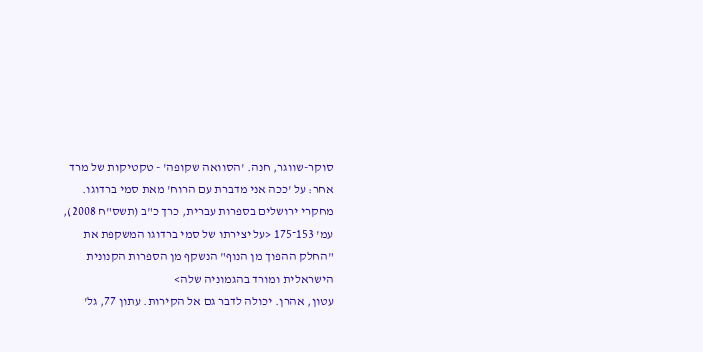סוקר-שווגר, חנה. 'הסוואה שקופה' - טקטיקות של מרד אחר: על 'ככה אני מדברת עם הרוח' מאת סמי ברדוגו.
מחקרי ירושלים בספרות עברית, כרך כ"ב (תשס"ח 2008), עמ' 153־175 <על יצירתו של סמי ברדוגו המשקפת את "החלק ההפוך מן הנוף" הנשקף מן הספרות הקנונית הישראלית ומורד בהגמוניה שלה>
עטון, אהרן. יכולה לדבר גם אל הקירות. עתון 77, גל'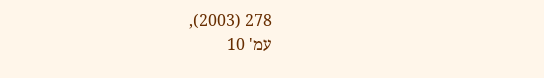278 (2003),
עמ' 10